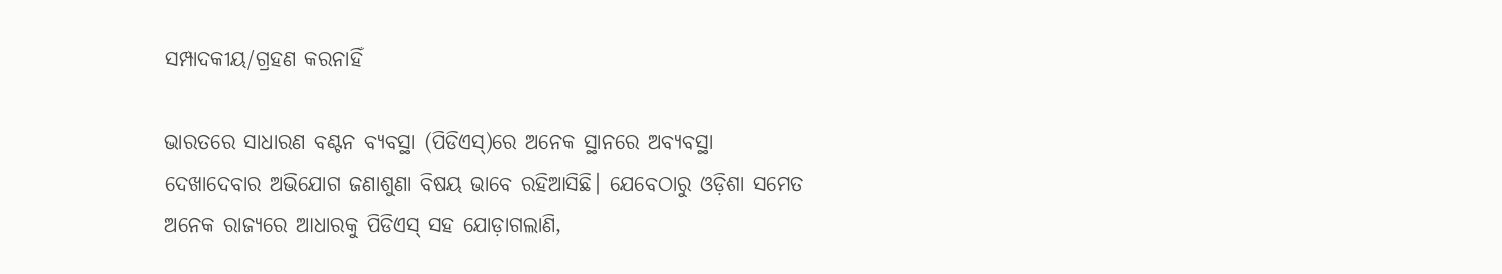ସମ୍ପାଦକୀୟ/ଗ୍ରହଣ କରନାହିଁ

ଭାରତରେ ସାଧାରଣ ବଣ୍ଟନ ବ୍ୟବସ୍ଥା (ପିଡିଏସ୍‌)ରେ ଅନେକ ସ୍ଥାନରେ ଅବ୍ୟବସ୍ଥା ଦେଖାଦେବାର ଅଭିଯୋଗ ଜଣାଶୁଣା ବିଷୟ ଭାବେ ରହିଆସିଛି। ଯେବେଠାରୁ ଓଡ଼ିଶା ସମେତ ଅନେକ ରାଜ୍ୟରେ ଆଧାରକୁ ପିଡିଏସ୍‌ ସହ ଯୋଡ଼ାଗଲାଣି,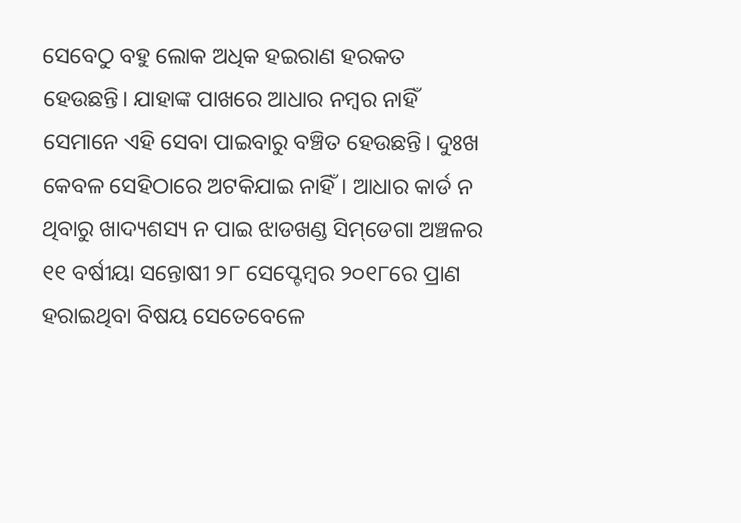ସେବେଠୁ ବହୁ ଲୋକ ଅଧିକ ହଇରାଣ ହରକତ ହେଉଛନ୍ତି। ଯାହାଙ୍କ ପାଖରେ ଆଧାର ନମ୍ବର ନାହିଁ ସେମାନେ ଏହି ସେବା ପାଇବାରୁ ବଞ୍ଚିତ ହେଉଛନ୍ତି। ଦୁଃଖ କେବଳ ସେହିଠାରେ ଅଟକିଯାଇ ନାହିଁ। ଆଧାର କାର୍ଡ ନ ଥିବାରୁ ଖାଦ୍ୟଶସ୍ୟ ନ ପାଇ ଝାଡଖଣ୍ଡ ସିମ୍‌ଡେଗା ଅଞ୍ଚଳର ୧୧ ବର୍ଷୀୟା ସନ୍ତୋଷୀ ୨୮ ସେପ୍ଟେମ୍ବର ୨୦୧୮ରେ ପ୍ରାଣ ହରାଇଥିବା ବିଷୟ ସେତେବେଳେ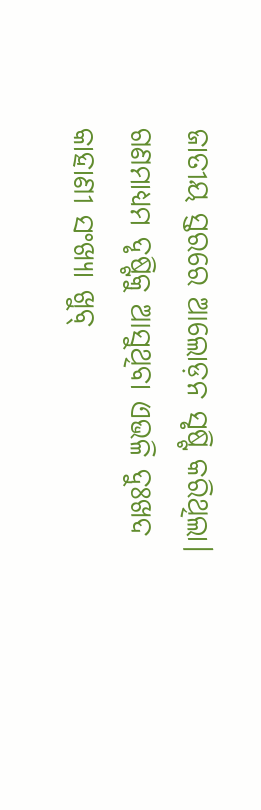ଜାତୀୟ ସ୍ତରରେ ଆଲୋଡ଼ନ ସୃଷ୍ଟି କରିଥିଲା। ଗଣମାଧ୍ୟମ ଦୃଷ୍ଟିକୁ ଆସୁଥିବା ଏଭଳି ଦୁଃଖଦ କାହାଣୀ ସଂଖ୍ୟା ଖୁବ୍‌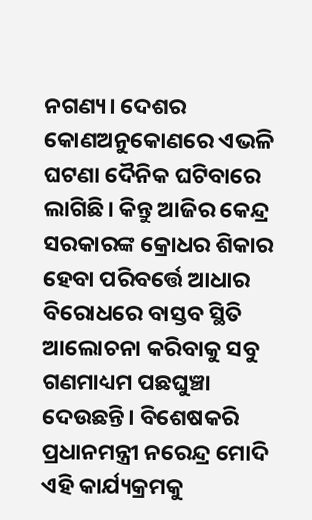ନଗଣ୍ୟ। ଦେଶର କୋଣଅନୁକୋଣରେ ଏଭଳି ଘଟଣା ଦୈନିକ ଘଟିବାରେ ଲାଗିଛି। କିନ୍ତୁ ଆଜିର କେନ୍ଦ୍ର ସରକାରଙ୍କ କ୍ରୋଧର ଶିକାର ହେବା ପରିବର୍ତ୍ତେ ଆଧାର ବିରୋଧରେ ବାସ୍ତବ ସ୍ଥିତି ଆଲୋଚନା କରିବାକୁ ସବୁ ଗଣମାଧ୍ୟମ ପଛଘୁଞ୍ଚା ଦେଉଛନ୍ତି। ବିଶେଷକରି ପ୍ରଧାନମନ୍ତ୍ରୀ ନରେନ୍ଦ୍ର ମୋଦି ଏହି କାର୍ଯ୍ୟକ୍ରମକୁ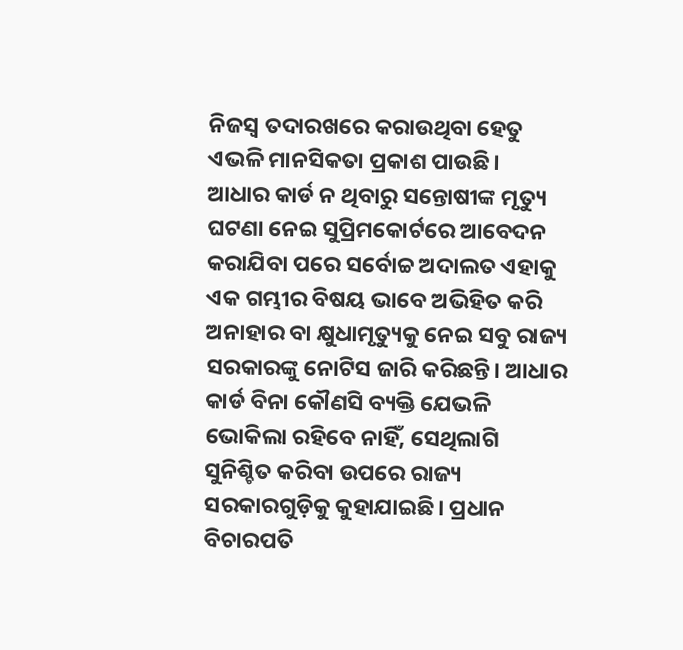ନିଜସ୍ବ ତଦାରଖରେ କରାଉଥିବା ହେତୁ ଏଭଳି ମାନସିକତା ପ୍ରକାଶ ପାଉଛି।
ଆଧାର କାର୍ଡ ନ ଥିବାରୁ ସନ୍ତୋଷୀଙ୍କ ମୃତ୍ୟୁ ଘଟଣା ନେଇ ସୁପ୍ରିମକୋର୍ଟରେ ଆବେଦନ କରାଯିବା ପରେ ସର୍ବୋଚ୍ଚ ଅଦାଲତ ଏହାକୁ ଏକ ଗମ୍ଭୀର ବିଷୟ ଭାବେ ଅଭିହିତ କରି ଅନାହାର ବା କ୍ଷୁଧାମୃତ୍ୟୁକୁ ନେଇ ସବୁ ରାଜ୍ୟ ସରକାରଙ୍କୁ ନୋଟିସ ଜାରି କରିଛନ୍ତି। ଆଧାର କାର୍ଡ ବିନା କୌଣସି ବ୍ୟକ୍ତି ଯେଭଳି ଭୋକିଲା ରହିବେ ନାହିଁ, ସେଥିଲାଗି ସୁନିଶ୍ଚିତ କରିବା ଉପରେ ରାଜ୍ୟ ସରକାରଗୁଡ଼ିକୁ କୁହାଯାଇଛି। ପ୍ରଧାନ ବିଚାରପତି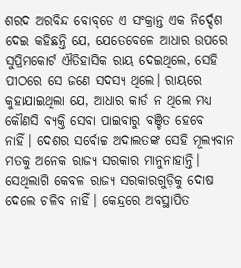ଶରଦ ଅରବିନ୍ଦ ବୋବ୍‌ଡେ ଏ ସଂକ୍ରାନ୍ତ ଏକ ନିର୍ଦ୍ଦେଶ ଦେଇ କହିଛନ୍ତି ଯେ, ଯେତେବେଳେ ଆଧାର ଉପରେ ସୁପ୍ରିମକୋର୍ଟ ଐତିହାସିକ ରାୟ ଦେଇଥିଲେ, ସେହି ପୀଠରେ ସେ ଜଣେ ସଦସ୍ୟ ଥିଲେ। ରାୟରେ କୁହାଯାଇଥିଲା ଯେ, ଆଧାର କାର୍ଡ ନ ଥିଲେ ମଧ୍ୟ କୌଣସି ବ୍ୟକ୍ତି ସେବା ପାଇବାରୁ ବଞ୍ଚିତ ହେବେ ନାହିଁ। ଦେଶର ସର୍ବୋଚ୍ଚ ଅଦାଲତଙ୍କ ସେହି ମୂଲ୍ୟବାନ ମତକୁ ଅନେକ ରାଜ୍ୟ ସରକାର ମାନୁନାହାନ୍ତି। ସେଥିଲାଗି କେବଳ ରାଜ୍ୟ ସରକାରଗୁଡ଼ିକୁ ଦୋଷ ଦେଲେ ଚଳିବ ନାହିଁ। କେନ୍ଦ୍ରରେ ଅବସ୍ଥାପିତ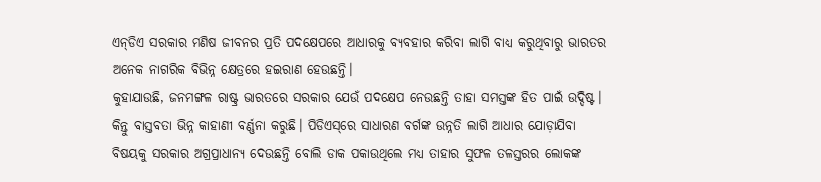ଏନ୍‌ଡିଏ ସରକାର ମଣିଷ ଜୀବନର ପ୍ରତି ପଦକ୍ଷେପରେ ଆଧାରକୁ ବ୍ୟବହାର କରିବା ଲାଗି ବାଧ୍ୟ କରୁଥିବାରୁ ଭାରତର ଅନେକ ନାଗରିକ ବିଭିନ୍ନ କ୍ଷେତ୍ରରେ ହଇରାଣ ହେଉଛନ୍ତି।
କୁହାଯାଉଛି, ଜନମଙ୍ଗଳ ରାଷ୍ଟ୍ର ଭାରତରେ ସରକାର ଯେଉଁ ପଦକ୍ଷେପ ନେଉଛନ୍ତି ତାହା ସମସ୍ତଙ୍କ ହିତ ପାଇଁ ଉଦ୍ଦିଷ୍ଟ। କିନ୍ତୁ ବାସ୍ତବତା ଭିନ୍ନ କାହାଣୀ ବର୍ଣ୍ଣନା କରୁଛି। ପିଡିଏସ୍‌ରେ ସାଧାରଣ ବର୍ଗଙ୍କ ଉନ୍ନତି ଲାଗି ଆଧାର ଯୋଡ଼ାଯିବା ବିଷୟକୁ ସରକାର ଅଗ୍ରପ୍ରାଧାନ୍ୟ ଦେଉଛନ୍ତି ବୋଲି ଡାକ ପକାଉଥିଲେ ମଧ୍ୟ ତାହାର ସୁଫଳ ତଳସ୍ତରର ଲୋକଙ୍କ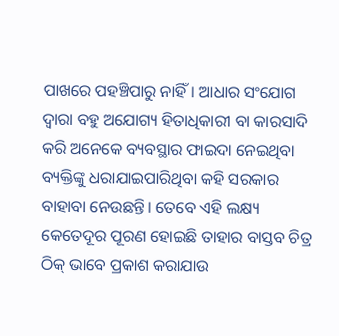ପାଖରେ ପହଞ୍ଚିପାରୁ ନାହିଁ। ଆଧାର ସଂଯୋଗ ଦ୍ୱାରା ବହୁ ଅଯୋଗ୍ୟ ହିତାଧିକାରୀ ବା କାରସାଦି କରି ଅନେକେ ବ୍ୟବସ୍ଥାର ଫାଇଦା ନେଇଥିବା ବ୍ୟକ୍ତିଙ୍କୁ ଧରାଯାଇପାରିଥିବା କହି ସରକାର ବାହାବା ନେଉଛନ୍ତି। ତେବେ ଏହି ଲକ୍ଷ୍ୟ କେତେଦୂର ପୂରଣ ହୋଇଛି ତାହାର ବାସ୍ତବ ଚିତ୍ର ଠିକ୍‌ ଭାବେ ପ୍ରକାଶ କରାଯାଉ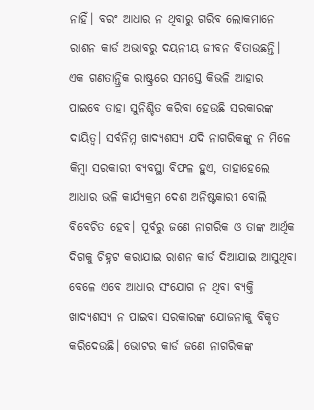ନାହିଁ। ବରଂ ଆଧାର ନ ଥିବାରୁ ଗରିବ ଲୋକମାନେ ରାଶନ କାର୍ଡ ଅଭାବରୁ ଦୟନୀୟ ଜୀବନ ବିତାଉଛନ୍ତି।
ଏକ ଗଣତାନ୍ତ୍ରିକ ରାଷ୍ଟ୍ରରେ ସମସ୍ତେ କିଭଳି ଆହାର ପାଇବେ ତାହା ସୁନିଶ୍ଚିତ କରିବା ହେଉଛି ସରକାରଙ୍କ ଦାୟିତ୍ୱ। ସର୍ବନିମ୍ନ ଖାଦ୍ୟଶସ୍ୟ ଯଦି ନାଗରିକଙ୍କୁ ନ ମିଳେ କିମ୍ବା ସରକାରୀ ବ୍ୟବସ୍ଥା ବିଫଳ ହୁଏ, ତାହାହେଲେ ଆଧାର ଭଳି କାର୍ଯ୍ୟକ୍ରମ ଦେଶ ଅନିଷ୍ଟକାରୀ ବୋଲି ବିବେଚିତ ହେବ। ପୂର୍ବରୁ ଜଣେ ନାଗରିକ ଓ ତାଙ୍କ ଆର୍ଥିକ ଦିଗକୁ ଚିହ୍ନଟ କରାଯାଇ ରାଶନ କାର୍ଡ ଦିଆଯାଇ ଆସୁଥିବା ବେଳେ ଏବେ ଆଧାର ସଂଯୋଗ ନ ଥିବା ବ୍ୟକ୍ତି ଖାଦ୍ୟଶସ୍ୟ ନ ପାଇବା ସରକାରଙ୍କ ଯୋଜନାକୁ ବିକୃତ କରିଦେଉଛି। ଭୋଟର କାର୍ଡ ଜଣେ ନାଗରିକଙ୍କ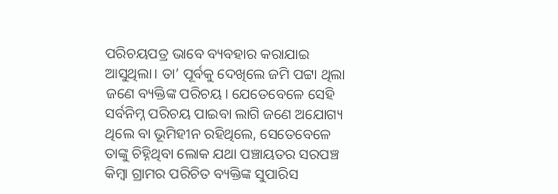ପରିଚୟପତ୍ର ଭାବେ ବ୍ୟବହାର କରାଯାଇ ଆସୁଥିଲା। ତା’ ପୂର୍ବକୁ ଦେଖିଲେ ଜମି ପଟ୍ଟା ଥିଲା ଜଣେ ବ୍ୟକ୍ତିଙ୍କ ପରିଚୟ। ଯେତେବେଳେ ସେହି ସର୍ବନିମ୍ନ ପରିଚୟ ପାଇବା ଲାଗି ଜଣେ ଅଯୋଗ୍ୟ ଥିଲେ ବା ଭୂମିହୀନ ରହିଥିଲେ, ସେତେବେଳେ ତାଙ୍କୁ ଚିହ୍ନିଥିବା ଲୋକ ଯଥା ପଞ୍ଚାୟତର ସରପଞ୍ଚ କିମ୍ବା ଗ୍ରାମର ପରିଚିତ ବ୍ୟକ୍ତିଙ୍କ ସୁପାରିସ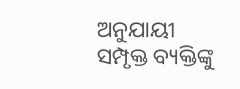ଅନୁଯାୟୀ ସମ୍ପୃକ୍ତ ବ୍ୟକ୍ତିଙ୍କୁ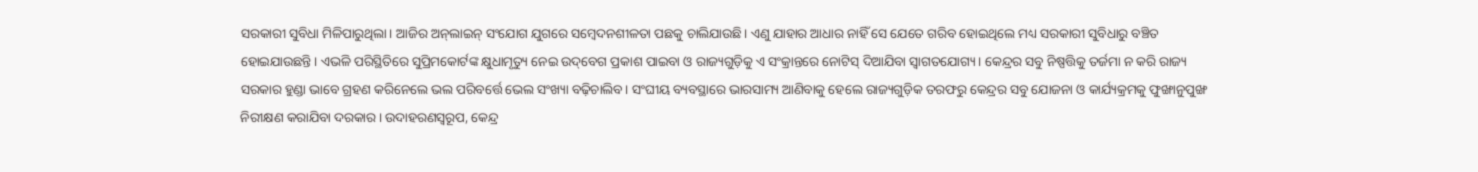ସରକାରୀ ସୁବିଧା ମିଳିପାରୁଥିଲା। ଆଜିର ଅନ୍‌ଲାଇନ୍‌ ସଂଯୋଗ ଯୁଗରେ ସମ୍ବେଦନଶୀଳତା ପଛକୁ ଚାଲିଯାଉଛି। ଏଣୁ ଯାହାର ଆଧାର ନାହିଁ ସେ ଯେତେ ଗରିବ ହୋଇଥିଲେ ମଧ୍ୟ ସରକାରୀ ସୁବିଧାରୁ ବଞ୍ଚିତ ହୋଇଯାଉଛନ୍ତି। ଏଭଳି ପରିସ୍ଥିତିରେ ସୁପ୍ରିମକୋର୍ଟଙ୍କ କ୍ଷୁଧାମୃତ୍ୟୁ ନେଇ ଉଦ୍‌ବେଗ ପ୍ରକାଶ ପାଇବା ଓ ରାଜ୍ୟଗୁଡ଼ିକୁ ଏ ସଂକ୍ରାନ୍ତରେ ନୋଟିସ୍‌ ଦିଆଯିବା ସ୍ବାଗତଯୋଗ୍ୟ। କେନ୍ଦ୍ରର ସବୁ ନିଷ୍ପତ୍ତିକୁ ତର୍ଜମା ନ କରି ରାଜ୍ୟ ସରକାର ହୁଣ୍ଡା ଭାବେ ଗ୍ରହଣ କରିନେଲେ ଭଲ ପରିବର୍ତ୍ତେ ଭେଲ ସଂଖ୍ୟା ବଢ଼ିଚାଲିବ। ସଂଘୀୟ ବ୍ୟବସ୍ଥାରେ ଭାରସାମ୍ୟ ଆଣିବାକୁ ହେଲେ ରାଜ୍ୟଗୁଡ଼ିକ ତରଫରୁ କେନ୍ଦ୍ରର ସବୁ ଯୋଜନା ଓ କାର୍ଯ୍ୟକ୍ରମକୁ ଫୁଙ୍ଖାନୁପୁଙ୍ଖ ନିରୀକ୍ଷଣ କରାଯିବା ଦରକାର। ଉଦାହରଣସ୍ବରୂପ, କେନ୍ଦ୍ର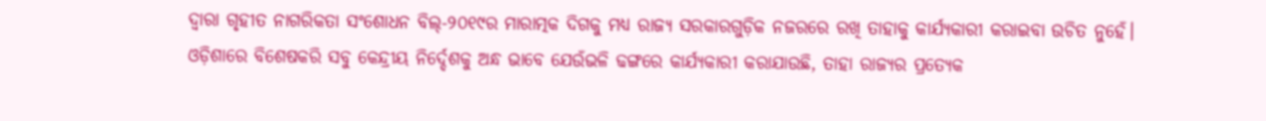ଦ୍ୱାରା ଗୃହୀତ ନାଗରିକତା ସଂଶୋଧନ ବିଲ୍‌-୨୦୧୯ର ମାରାତ୍ମକ ଦିଗକୁ ମଧ୍ୟ ରାଜ୍ୟ ସରକାରଗୁଡ଼ିକ ନଜରରେ ରଖି ତାହାକୁ କାର୍ଯ୍ୟକାରୀ କରାଇବା ଉଚିତ ନୁହେଁ। ଓଡ଼ିଶାରେ ବିଶେଷକରି ସବୁ କେନ୍ଦ୍ରୀୟ ନିର୍ଦ୍ଦେଶକୁ ଅନ୍ଧ ଭାବେ ଯେଉଁଭଳି ଢଙ୍ଗରେ କାର୍ଯ୍ୟକାରୀ କରାଯାଉଛି, ତାହା ରାଜ୍ୟର ପ୍ରତ୍ୟେକ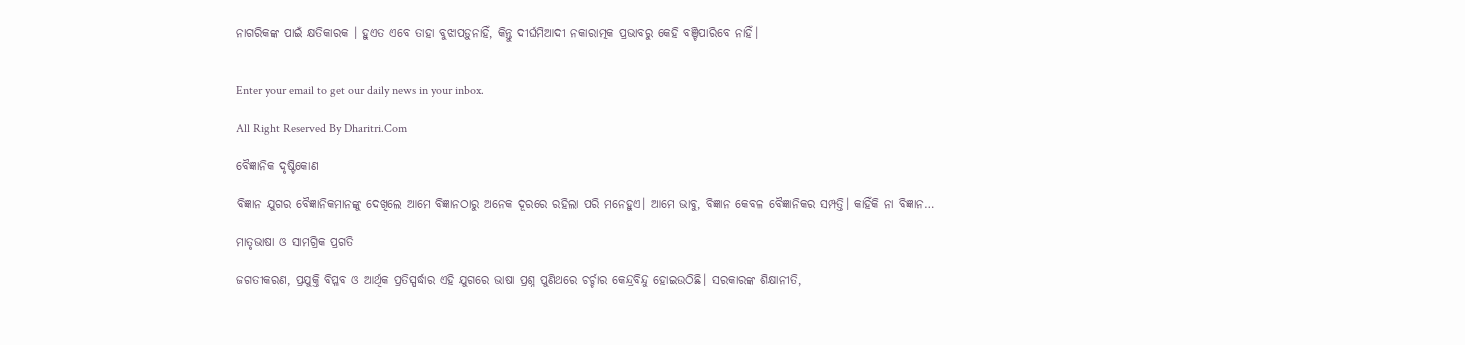ନାଗରିକଙ୍କ ପାଇଁ କ୍ଷତିକାରକ । ହୁଏତ ଏବେ ତାହା ବୁଝାପଡ଼ୁନାହିଁ, କିନ୍ତୁ ଦୀର୍ଘମିଆଦୀ ନକାରାତ୍ମକ ପ୍ରଭାବରୁ କେହି ବଞ୍ଚିପାରିବେ ନାହିଁ।


Enter your email to get our daily news in your inbox.

All Right Reserved By Dharitri.Com

ବୈଜ୍ଞାନିକ ଦୃଷ୍ଟିକୋଣ

ବିଜ୍ଞାନ ଯୁଗର ବୈଜ୍ଞାନିକମାନଙ୍କୁ ଦେଖିଲେ ଆମେ ବିଜ୍ଞାନଠାରୁ ଅନେକ ଦୂରରେ ରହିଲା ପରି ମନେହୁଏ। ଆମେ ଭାବୁ, ବିଜ୍ଞାନ କେବଳ ବୈଜ୍ଞାନିକର ସମ୍ପତ୍ତି। କାହିଁକି ନା ବିଜ୍ଞାନ…

ମାତୃଭାଷା ଓ ସାମଗ୍ରିକ ପ୍ରଗତି

ଜଗତୀକରଣ, ପ୍ରଯୁକ୍ତି ବିପ୍ଳବ ଓ ଆର୍ଥିକ ପ୍ରତିସ୍ପର୍ଦ୍ଧାର ଏହି ଯୁଗରେ ଭାଷା ପ୍ରଶ୍ନ ପୁଣିଥରେ ଚର୍ଚ୍ଚାର କେନ୍ଦ୍ରବିନ୍ଦୁ ହୋଇଉଠିଛି। ସରକାରଙ୍କ ଶିକ୍ଷାନୀତି,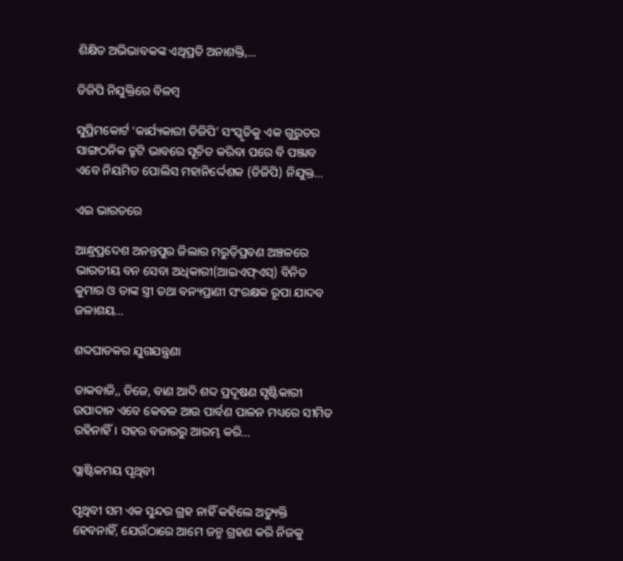ଶିକ୍ଷିତ ଅଭିଭାବକଙ୍କ ଏଥିପ୍ରତି ଅନାଶକ୍ତି,…

ଡିଜିପି ନିଯୁକ୍ତିରେ ବିଳମ୍ବ

ସୁପ୍ରିମକୋର୍ଟ ‘କାର୍ଯ୍ୟକାରୀ ଡିଜିପି’ ସଂସ୍କୃତିକୁ ଏକ ଗୁରୁତର ସାଙ୍ଗଠନିକ ତ୍ରୁଟି ଭାବରେ ସୂଚିତ କରିବା ପରେ ବି ପଞ୍ଜାବ ଏବେ ନିୟମିତ ପୋଲିସ ମହାନିର୍ଦ୍ଦେଶକ (ଡିଜିପି) ନିଯୁକ୍ତ…

ଏଇ ଭାରତରେ

ଆନ୍ଧ୍ରପ୍ରଦେଶ ଅନନ୍ତପୁର ଜିଲାର ମରୁଡ଼ିପ୍ରବଣ ଅଞ୍ଚଳରେ ଭାରତୀୟ ବନ ସେବା ଅଧିକାରୀ(ଆଇଏଫ୍‌ଏସ୍‌) ବିନିତ କୁମାର ଓ ତାଙ୍କ ସ୍ତ୍ରୀ ତଥା ବନ୍ୟପ୍ରାଣୀ ସଂରକ୍ଷକ ରୂପା ଯାଦବ ଜଳାଶୟ…

ଶବ୍ଦଘାତକର ଯୁଗଯନ୍ତ୍ରଣା

ଡାକବାଜି,, ଡିଜେ, ବାଣ ଆଦି ଶବ୍ଦ ପ୍ରଦୂଷଣ ସୃଷ୍ଟିକାରୀ ଉପାଦାନ ଏବେ କେବଳ ଆଉ ପାର୍ବଣ ପାଳନ ମଧ୍ୟରେ ସୀମିତ ରହିନାହିଁ। ସହର ବଜାରରୁ ଆରମ୍ଭ କରି…

ପ୍ଲାଷ୍ଟିକମୟ ପୃଥିବୀ

ପୃଥିବୀ ସମ ଏକ ସୁନ୍ଦର ଗ୍ରହ ନାହିଁ କହିଲେ ଅତ୍ୟୁକ୍ତି ହେବନାହିଁ, ଯେଉଁଠାରେ ଆମେ ଜନ୍ମ ଗ୍ରହଣ କରି ନିଜକୁ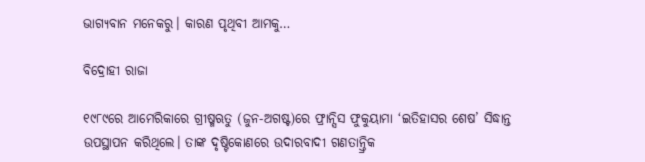ଭାଗ୍ୟବାନ ମନେକରୁ। କାରଣ ପୃଥିବୀ ଆମକୁ…

ବିଦ୍ରୋହୀ ରାଜା

୧୯୮୯ରେ ଆମେରିକାରେ ଗ୍ରୀଷ୍ମଋତୁ (ଜୁନ-ଅଗଷ୍ଟ)ରେ ଫ୍ରାନ୍ସିସ ଫୁକୁୟାମା ‘ଇତିହାସର ଶେଷ’ ସିଦ୍ଧାନ୍ତ ଉପସ୍ଥାପନ କରିଥିଲେ। ତାଙ୍କ ଦୃଷ୍ଟିକୋଣରେ ଉଦାରବାଦୀ ଗଣତାନ୍ତ୍ରିକ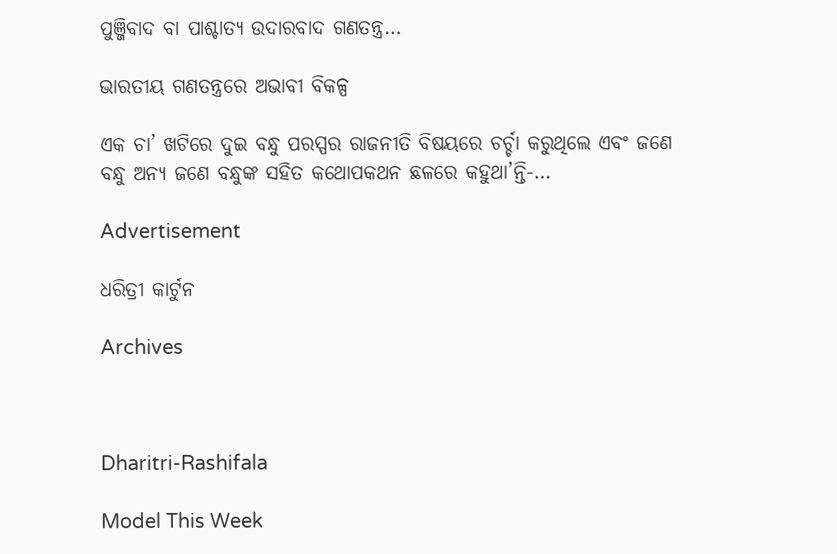ପୁଞ୍ଜିବାଦ ବା ପାଶ୍ଚାତ୍ୟ ଉଦାରବାଦ ଗଣତନ୍ତ୍ର…

ଭାରତୀୟ ଗଣତନ୍ତ୍ରରେ ଅଭାବୀ ବିକଳ୍ପ

ଏକ ଚା’ ଖଟିରେ ଦୁଇ ବନ୍ଧୁ ପରସ୍ପର ରାଜନୀତି ବିଷୟରେ ଚର୍ଚ୍ଚା କରୁଥିଲେ ଏବଂ ଜଣେ ବନ୍ଧୁ ଅନ୍ୟ ଜଣେ ବନ୍ଧୁଙ୍କ ସହିତ କଥୋପକଥନ ଛଳରେ କହୁଥା’ନ୍ତି-…

Advertisement

ଧରିତ୍ରୀ କାର୍ଟୁନ

Archives



Dharitri-Rashifala

Model This Week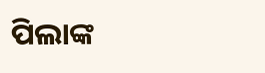ପିଲାଙ୍କ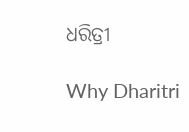ଧରିତ୍ରୀ

Why Dharitri